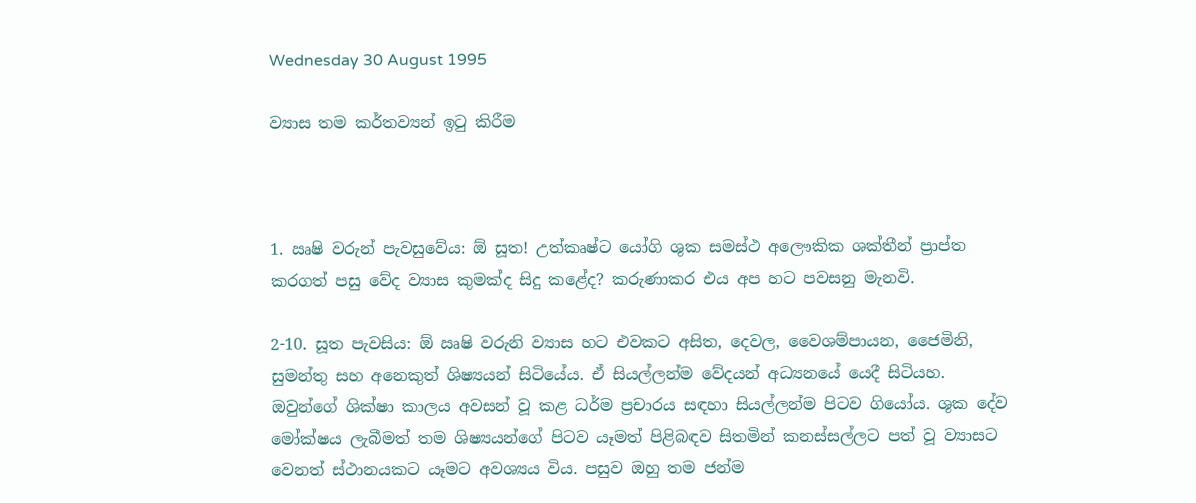Wednesday 30 August 1995

ව්‍යාස තම කර්තව්‍යන් ඉටු කිරීම



1. ඍෂි වරුන් පැවසුවේය: ඕ සූත! උත්කෘෂ්ට යෝගි ශුක සමස්ථ අලෞකික ශක්තීන් ප්‍රාප්ත කරගත් පසු වේද ව්‍යාස කුමක්ද සිදු කළේද? කරුණාකර එය අප හට පවසනු මැනවි.

2-10. සූත පැවසිය: ඕ ඍෂි වරුනි ව්‍යාස හට එවකට අසිත, දෙවල, වෛශම්පායන, ජෛමිනි, සුමන්තු සහ අනෙකුත් ශිෂ්‍යයන් සිටියේය. ඒ සියල්ලන්ම වේදයන් අධ්‍යනයේ යෙදී සිටියහ. ඔවුන්ගේ ශික්ෂා කාලය අවසන් වූ කළ ධර්ම ප්‍රචාරය සඳහා සියල්ලන්ම පිටව ගියෝය. ශුක දේව මෝක්ෂය ලැබීමත් තම ශිෂ්‍යයන්ගේ පිටව යෑමත් පිළිබඳව සිතමින් කනස්සල්ලට පත් වූ ව්‍යාසට වෙනත් ස්ථානයකට යෑමට අවශ්‍යය විය. පසුව ඔහු තම ජන්ම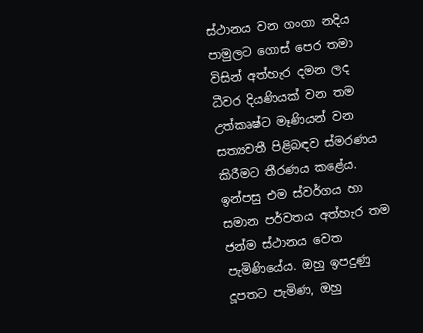ස්ථානය වන ගංගා නදිය පාමුලට ගොස් පෙර තමා විසින් අත්හැර දමන ලද ධීවර දියණියක් වන තම උත්කෘෂ්ට මෑණියන් වන සත්‍යවතී පිළිබඳව ස්මරණය කිරීමට තීරණය කළේය. ඉන්පසු එම ස්වර්ගය හා සමාන පර්වතය අත්හැර තම ජන්ම ස්ථානය වෙත පැමිණියේය. ඔහු ඉපදුණු දූපතට පැමිණ, ඔහු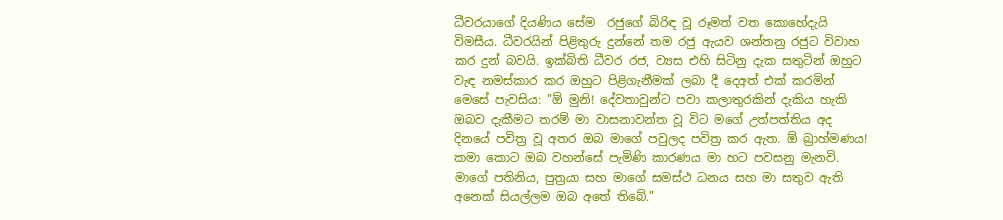ධීවරයාගේ දියණිය සේම  රජුගේ බිරිඳ වූ රූමත් වත කොහේදැයි විමසීය. ධීවරයින් පිළිතුරු දුන්නේ තම රජු ඇයව ශන්තනු රජුට විවාහ කර දුන් බවයි. ඉක්බිති ධීවර රජ, ව්‍යස එහි සිටිනු දැක සතුටින් ඔහුට වැඳ නමස්කාර කර ඔහුට පිළිගැනීමක් ලබා දී දෙඅත් එක් කරමින් මෙසේ පැවසිය: "ඕ මුනි! දේවතාවුන්ට පවා කලාතුරකින් දැකිය හැකි ඔබව දැකීමට තරම් මා වාසනාවන්ත වූ විට මගේ උත්පත්තිය අද දිනයේ පවිත්‍ර වූ අතර ඔබ මාගේ පවුලද පවිත්‍ර කර ඇත. ඕ බ්‍රාහ්මණය! කමා කොට ඔබ වහන්සේ පැමිණි කාරණය මා හට පවසනු මැනවි. මාගේ පතිනිය, පුත්‍රයා සහ මාගේ සමස්ථ ධනය සහ මා සතුව ඇති අනෙක් සියල්ලම ඔබ අතේ තිබේ."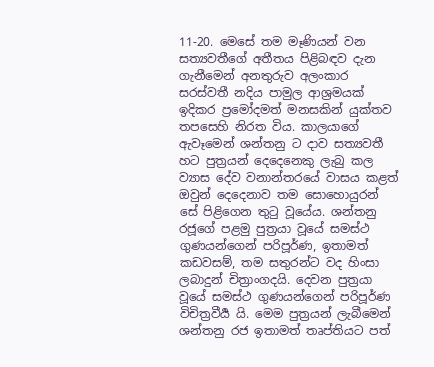11-20. මෙසේ තම මෑණියන් වන සත්‍යවතීගේ අතීතය පිළිබඳව දැන ගැනීමෙන් අනතුරුව අලංකාර සරස්වතී නදිය පාමුල ආශ්‍රමයක් ඉදිකර ප්‍රමෝදමත් මනසකින් යුක්තව තපසෙහි නිරත විය. කාලයාගේ ඇවෑමෙන් ශන්තනු ට දාව සත්‍යවතී හට පුත්‍රයන් දෙදෙනෙකු ලැබු කල ව්‍යාස දේව වනාන්තරයේ වාසය කළත් ඔවුන් දෙදෙනාව තම සොහොයුරන් සේ පිළිගෙන තුටු වූයේය. ශන්තනු රජූගේ පළමු පුත්‍රයා වූයේ සමස්ථ ගුණයන්ගෙන් පරිපූර්ණ, ඉතාමත් කඩවසම්, තම සතුරන්ට වද හිංසා ලබාදුන් චිත්‍රාංගදයි. දෙවන පුත්‍රයා වූයේ සමස්ථ ගුණයන්ගෙන් පරිපූර්ණ විචිත්‍රවීර්‍ය යි. මෙම පුත්‍රයන් ලැබීමෙන් ශන්තනු රජ ඉතාමත් තෘප්තියට පත්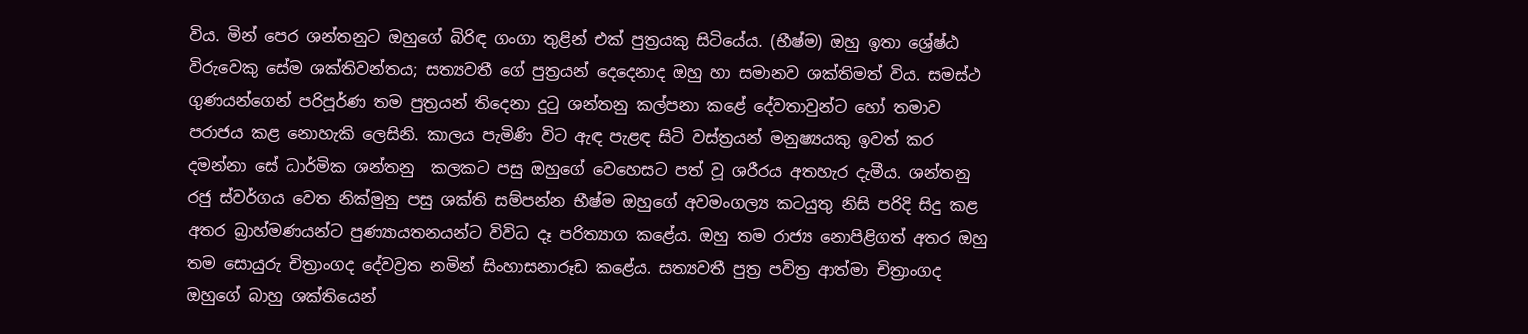විය. මින් පෙර ශන්තනුට ඔහුගේ බිරිඳ ගංගා තුළින් එක් පුත්‍රයකු සිටියේය. (භීෂ්ම) ඔහු ඉතා ශ්‍රේෂ්ඨ විරුවෙකු සේම ශක්තිවන්තය; සත්‍යවතී ගේ පුත්‍රයන් දෙදෙනාද ඔහු හා සමානව ශක්තිමත් විය. සමස්ථ ගුණයන්ගෙන් පරිපූර්ණ තම පුත්‍රයන් තිදෙනා දුටු ශන්තනු කල්පනා කළේ දේවතාවුන්ට හෝ තමාව පරාජය කළ නොහැකි ලෙසිනි. කාලය පැමිණි විට ඇඳ පැළඳ සිටි වස්ත්‍රයන් මනුෂ්‍යයකු ඉවත් කර දමන්නා සේ ධාර්මික ශන්තනු  කලකට පසු ඔහුගේ වෙහෙසට පත් වූ ශරීරය අතහැර දැමීය. ශන්තනු රජු ස්වර්ගය වෙත නික්මුනු පසු ශක්ති සම්පන්න භීෂ්ම ඔහුගේ අවමංගල්‍ය කටයුතු නිසි පරිදි සිදු කළ අතර බ්‍රාහ්මණයන්ට පුණ්‍යායතනයන්ට විවිධ දෑ පරිත්‍යාග කළේය. ඔහු තම රාජ්‍ය නොපිළිගත් අතර ඔහු තම සොයුරු චිත්‍රාංගද දේවව්‍රත නමින් සිංහාසනාරූඩ කළේය. සත්‍යවතී පුත්‍ර පවිත්‍ර ආත්මා චිත්‍රාංගද ඔහුගේ බාහු ශක්තියෙන්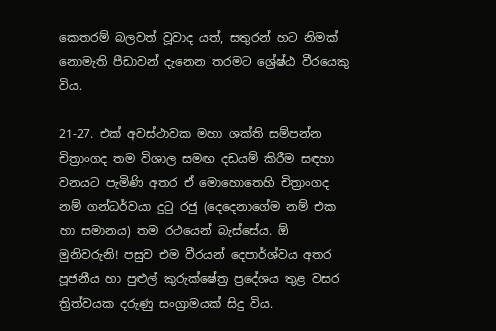කෙතරම් බලවත් වූවාද යත්, සතුරන් හට නිමක් නොමැති පීඩාවන් දැනෙන තරමට ශ්‍රේෂ්ඨ වීරයෙකු විය.

21-27. එක් අවස්ථාවක මහා ශක්ති සම්පන්න චිත්‍රාංගද තම විශාල සමඟ දඩයම් කිරීම සඳහා වනයට පැමිණි අතර ඒ මොහොතෙහි චිත්‍රාංගද නම් ගන්ධර්වයා දුටු රජු (දෙදෙනාගේම නම් එක හා සමානය) තම රථයෙන් බැස්සේය. ඕ මුනිවරුනි! පසුව එම වීරයන් දෙපාර්ශ්වය අතර පූජනීය හා පුළුල් කුරුක්ෂේත්‍ර ප්‍රදේශය තුළ වසර ත්‍රිත්වයක දරුණු සංග්‍රාමයක් සිදු විය.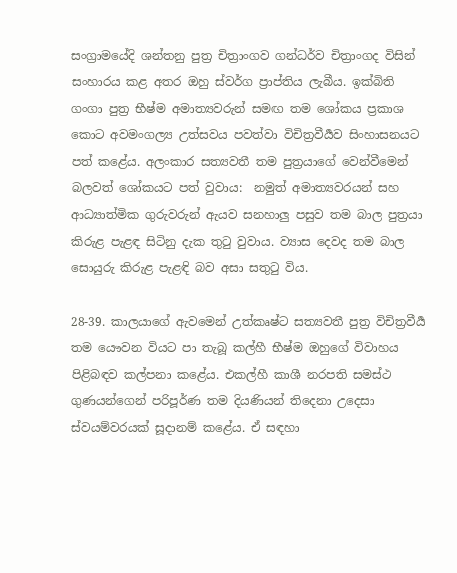සංග්‍රාමයේදි ශන්තනු පුත්‍ර චිත්‍රාංගව ගන්ධර්ව චිත්‍රාංගද විසින් සංහාරය කළ අතර ඔහු ස්වර්ග ප්‍රාප්තිය ලැබීය. ඉක්බිති ගංගා පුත්‍ර භීෂ්ම අමාත්‍යවරුන් සමඟ තම ශෝකය ප්‍රකාශ කොට අවමංගල්‍ය උත්සවය පවත්වා විචිත්‍රවීර්‍යව සිංහාසනයට පත් කළේය. අලංකාර සත්‍යවතී තම පුත්‍රයාගේ වෙන්වීමෙන් බලවත් ශෝකයට පත් වුවාය:  නමුත් අමාත්‍යවරයන් සහ ආධ්‍යාත්මික ගුරුවරුන් ඇයව සනහාලු පසුව තම බාල පුත්‍රයා කිරුළ පැළඳ සිටිනු දැක තුටු වුවාය. ව්‍යාස දෙවද තම බාල සොයුරු කිරුළ පැළඳි බව අසා සතුටු විය.

28-39. කාලයාගේ ඇවමෙන් උත්කෘෂ්ට සත්‍යවතී පුත්‍ර විචිත්‍රවීර්‍ය තම යෞවන වියට පා තැබූ කල්හී භීෂ්ම ඔහුගේ විවාහය පිළිබඳව කල්පනා කළේය. එකල්හී කාශී නරපති සමස්ථ ගුණයන්ගෙන් පරිපූර්ණ තම දියණියන් තිදෙනා උදෙසා ස්වයම්වරයක් සූදානම් කළේය. ඒ සඳහා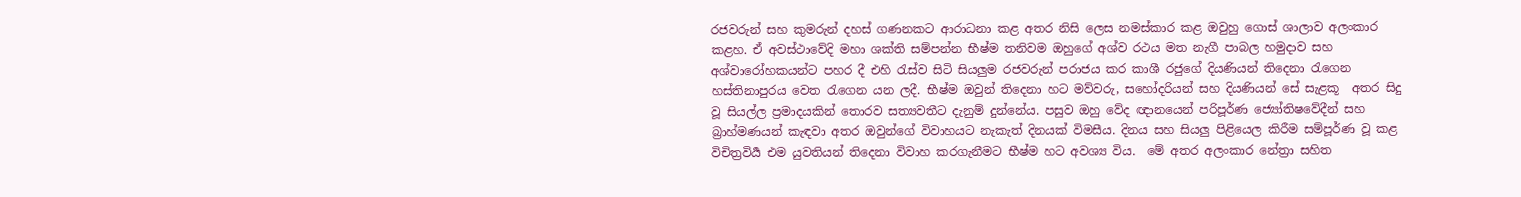රජවරුන් සහ කුමරුන් දහස් ගණනකට ආරාධනා කළ අතර නිසි ලෙස නමස්කාර කළ ඔවුහු ගොස් ශාලාව අලංකාර කළහ. ඒ අවස්ථාවේදි මහා ශක්ති සම්පන්න භීෂ්ම තනිවම ඔහුගේ අශ්ව රථය මත නැගී පාබල හමුදාව සහ අශ්වාරෝහකයන්ට පහර දී එහි රැස්ව සිටි සියලුම රජවරුන් පරාජය කර කාශී රජුගේ දියණියන් තිදෙනා රැගෙන හස්තිනාපුරය වෙත රැගෙන යන ලදී. භීෂ්ම ඔවුන් තිදෙනා හට මව්වරු, සහෝදරියන් සහ දියණියන් සේ සැළකූ  අතර සිදු වූ සියල්ල ප්‍රමාදයකින් තොරව සත්‍යවතීට දැනුම් දුන්නේය. පසුව ඔහු වේද ඥානයෙන් පරිපූර්ණ ජ්‍යෝතිෂවේදීන් සහ බ්‍රාහ්මණයන් කැඳවා අතර ඔවුන්ගේ විවාහයට නැකැත් දිනයක් විමසීය. දිනය සහ සියලු පිළියෙල කිරීම සම්පූර්ණ වූ කළ විචිත්‍රවිර්‍ය එම යුවතියන් තිදෙනා විවාහ කරගැනීමට භීෂ්ම හට අවශ්‍ය විය.  මේ අතර අලංකාර නේත්‍රා සහිත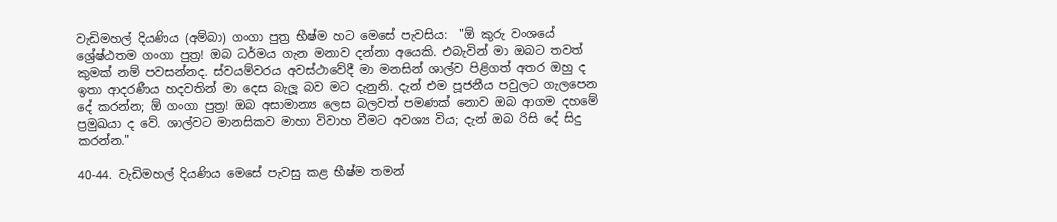වැඩිමහල් දියණිය (අම්බා) ගංගා පුත්‍ර භීෂ්ම හට මෙසේ පැවසිය:  "ඕ කුරු වංශයේ ශ්‍රේෂ්ඨතම ගංගා පුත්‍ර! ඔබ ධර්මය ගැන මනාව දන්නා අයෙකි. එබැවින් මා ඔබට තවත් කුමක් නම් පවසන්නද. ස්වයම්වරය අවස්ථාවේදී මා මනසින් ශාල්ව පිළිගත් අතර ඔහු ද ඉතා ආදරණීය හදවතින් මා දෙස බැලූ බව මට දැනුනි. දැන් එම පූජනීය පවුලට ගැලපෙන දේ කරන්න; ඕ ගංගා පුත්‍ර! ඔබ අසාමාන්‍ය ලෙස බලවත් පමණක් නොව ඔබ ආගම දහමේ ප්‍රමුඛයා ද වේ. ශාල්වට මානසිකව මාහා විවාහ වීමට අවශ්‍ය විය; දැන් ඔබ රිසි දේ සිදු කරන්න."

40-44. වැඩිමහල් දියණිය මෙසේ පැවසු කළ භීෂ්ම තමන්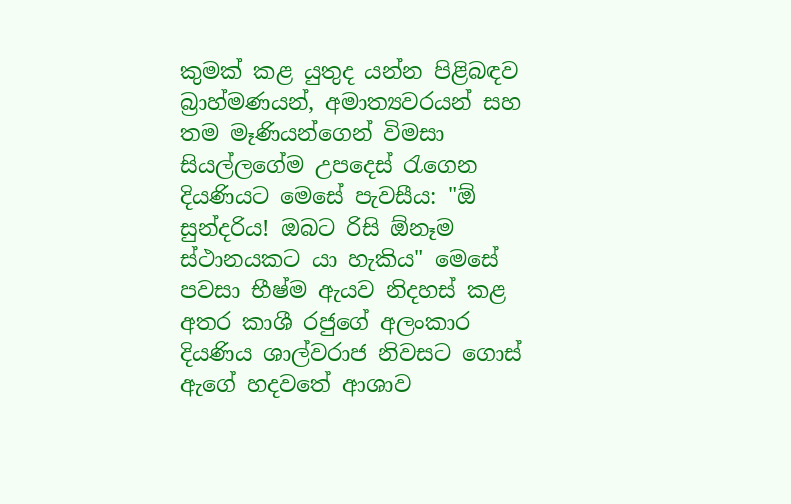කුමක් කළ යුතුද යන්න පිළිබඳව බ්‍රාහ්මණයන්, අමාත්‍යවරයන් සහ තම මෑණියන්ගෙන් විමසා සියල්ලගේම උපදෙස් රැගෙන දියණියට මෙසේ පැවසීය: "ඕ සුන්දරිය! ඔබට රිසි ඕනෑම ස්ථානයකට යා හැකිය" මෙසේ පවසා භීෂ්ම ඇයව නිදහස් කළ අතර කාශී රජුගේ අලංකාර දියණිය ශාල්වරාජ නිවසට ගොස් ඇගේ හදවතේ ආශාව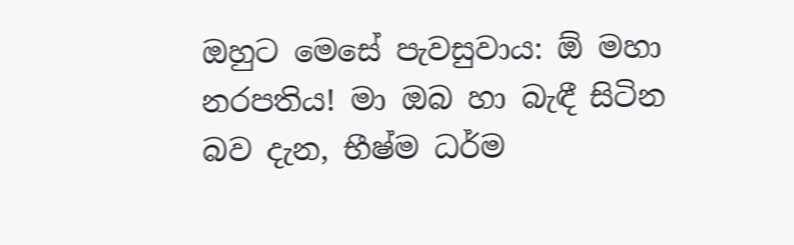ඔහුට මෙසේ පැවසුවාය: ඕ මහා නරපතිය! මා ඔබ හා බැඳී සිටින බව දැන, භීෂ්ම ධර්ම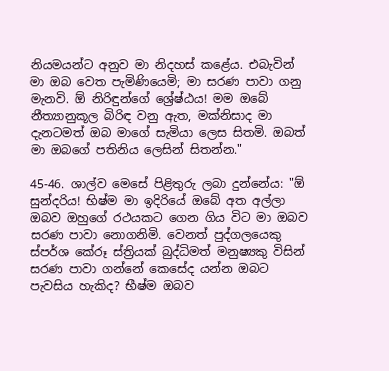නියමයන්ට අනුව මා නිදහස් කළේය. එබැවින් මා ඔබ වෙත පැමිණියෙමි; මා සරණ පාවා ගනු මැනවි. ඕ නිරිඳුන්ගේ ශ්‍රේෂ්ඨය! මම ඔබේ නීත්‍යානුකූල බිරිඳ වනු ඇත, මක්නිසාද මා දැනටමත් ඔබ මාගේ සැමියා ලෙස සිතමි. ඔබත් මා ඔබගේ පතිනිය ලෙසින් සිතන්න."

45-46. ශාල්ව මෙසේ පිළිතුරු ලබා දුන්නේය: "ඕ සුන්දරිය! භිෂ්ම මා ඉදිරියේ ඔබේ අත අල්ලා ඔබව ඔහුගේ රථයකට ගෙන ගිය විට මා ඔබව සරණ පාවා නොගනිමි. වෙනත් පුද්ගලයෙකු ස්පර්ශ කේරූ ස්ත්‍රියක් බුද්ධිමත් මනුෂ්‍යකු විසින් සරණ පාවා ගන්නේ කෙසේද යන්න ඔබට පැවසිය හැකිද? භීෂ්ම ඔබව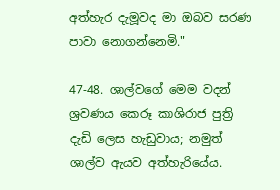අත්හැර දැමූවද මා ඔබව සරණ පාවා නොගන්නෙමි."

47-48. ශාල්වගේ මෙම වදන් ශ්‍රවණය කෙරූ කාශිරාජ පුත්‍රි දැඩි ලෙස හැඩුවාය; නමුත් ශාල්ව ඇයව අත්හැරියේය.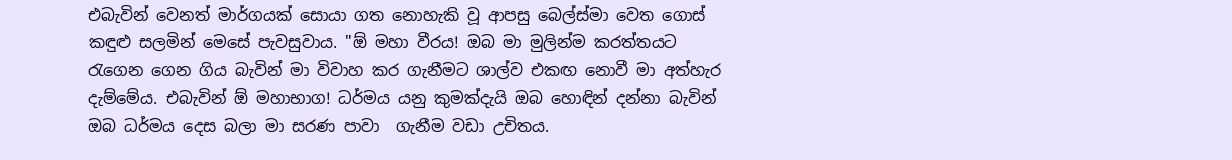එබැවින් වෙනත් මාර්ගයක් සොයා ගත නොහැකි වූ ආපසු බෙල්ස්මා වෙත ගොස් කඳුළු සලමින් මෙසේ පැවසුවාය. "ඕ මහා වීරය! ඔබ මා මුලින්ම කරත්තයට රැගෙන ගෙන ගිය බැවින් මා විවාහ කර ගැනීමට ශාල්ව එකඟ නොවී මා අත්හැර දැම්මේය. එබැවින් ඕ මහාභාග! ධර්මය යනු කුමක්දැයි ඔබ හොඳින් දන්නා බැවින් ඔබ ධර්මය දෙස බලා මා සරණ පාවා  ගැනීම වඩා උචිතය.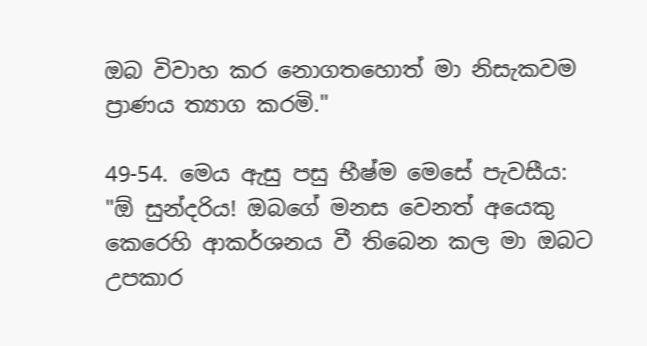ඔබ විවාහ කර නොගතහොත් මා නිසැකවම ප්‍රාණය ත්‍යාග කරමි."

49-54. මෙය ඇසු පසු භීෂ්ම මෙසේ පැවසීය: "ඕ සුන්දරිය! ඔබගේ මනස වෙනත් අයෙකු කෙරෙහි ආකර්ශනය වී තිබෙන කල මා ඔබට උපකාර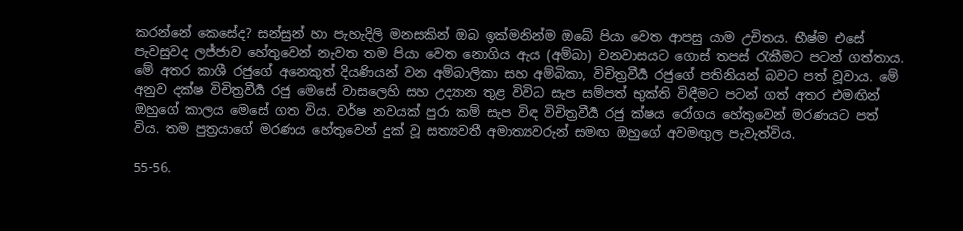කරන්නේ කෙසේද? සන්සුන් හා පැහැදිලි මනසකින් ඔබ ඉක්මනින්ම ඔබේ පියා වෙත ආපසු යාම උචිතය. භීෂ්ම එසේ පැවසුවද ලජ්ජාව හේතුවෙන් නැවත තම පියා වෙත නොගිය ඇය (අම්බා) වනවාසයට ගොස් තපස් රැකීමට පටන් ගත්තාය. මේ අතර කාශී රජුගේ අනෙකුත් දියණියන් වන අම්බාලිකා සහ අම්බිකා, විචිත්‍රවීර්‍ය රජුගේ පතිනියන් බවට පත් වූවාය. මේ අනුව දක්ෂ විචිත්‍රවීර්‍ය රජු මෙසේ වාසලෙහි සහ උද්‍යාන තුළ විවිධ සැප සම්පත් භුක්ති විඳීමට පටන් ගත් අතර එමඟින් ඔහුගේ කාලය මෙසේ ගත විය. වර්ෂ නවයක් පුරා කම් සැප විඳ විචිත්‍රවීර්‍ය රජු ක්ෂය රෝගය හේතුවෙන් මරණයට පත් විය. තම පුත්‍රයාගේ මරණය හේතුවෙන් දුක් වූ සත්‍යවතී අමාත්‍යවරුන් සමඟ ඔහුගේ අවමඟුල පැවැත්විය.

55-56.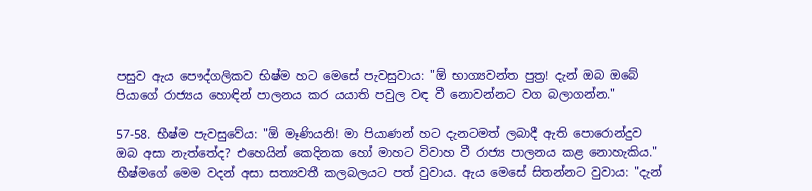පසුව ඇය පෞද්ගලිකව භිෂ්ම හට මෙසේ පැවසුවාය: "ඕ භාග්‍යවන්ත පුත්‍ර! දැන් ඔබ ඔබේ පියාගේ රාජ්‍යය හොඳින් පාලනය කර යයාති පවුල වඳ වී නොවන්නට වග බලාගන්න."

57-58. භීෂ්ම පැවසුවේය: "ඕ මෑණියනි! මා පියාණන් හට දැනටමත් ලබාදී ඇති පොරොන්දුව ඔබ අසා නැත්තේද? එහෙයින් කෙදිනක හෝ මාහට විවාහ වී රාජ්‍ය පාලනය කළ නොහැකිය." භීෂ්මගේ මෙම වදන් අසා සත්‍යවතී කලබලයට පත් වුවාය. ඇය මෙසේ සිතන්නට වුවාය: "දැන්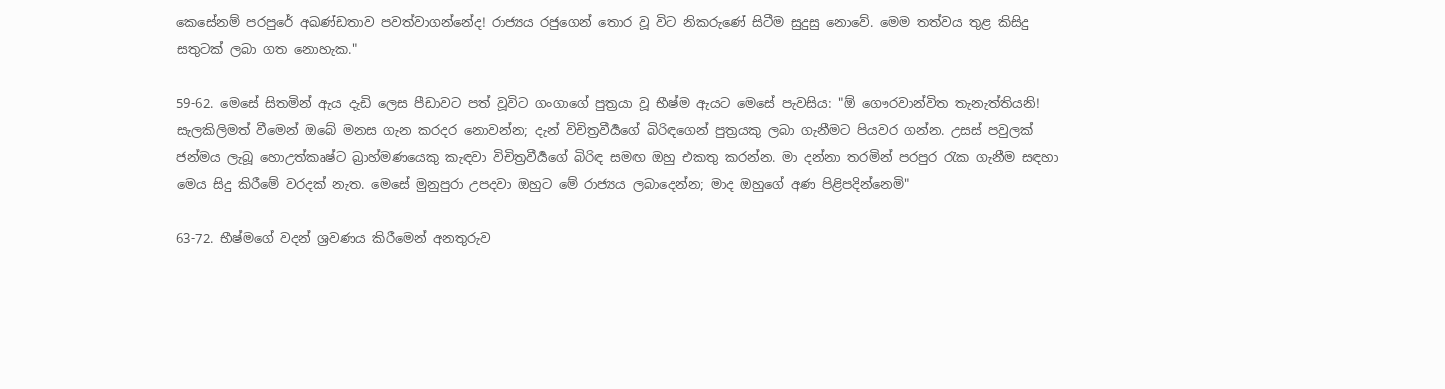කෙසේනම් පරපුරේ අඛණ්ඩතාව පවත්වාගන්නේද! රාජ්‍යය රජුගෙන් තොර වූ විට නිකරුණේ සිටීම සුදුසු නොවේ. මෙම තත්වය තුළ කිසිදු සතුටක් ලබා ගත නොහැක."

59-62. මෙසේ සිතමින් ඇය දැඩි ලෙස පීඩාවට පත් වූවිට ගංගාගේ පුත්‍රයා වූ භීෂ්ම ඇයට මෙසේ පැවසිය: "ඕ ගෞරවාන්විත තැනැත්තියනි! සැලකිලිමත් වීමෙන් ඔබේ මනස ගැන කරදර නොවන්න; දැන් විචිත්‍රවීර්‍යගේ බිරිඳගෙන් පුත්‍රයකු ලබා ගැනීමට පියවර ගන්න. උසස් පවුලක් ජන්මය ලැබූ හොඋත්කෘෂ්ට බ්‍රාහ්මණයෙකු කැඳවා විචිත්‍රවීර්‍යගේ බිරිඳ සමඟ ඔහු එකතු කරන්න. මා දන්නා තරමින් පරපුර රැක ගැනීම සඳහා මෙය සිදු කිරීමේ වරදක් නැත. මෙසේ මුනුපුරා උපදවා ඔහුට මේ රාජ්‍යය ලබාදෙන්න; මාද ඔහුගේ අණ පිළිපදින්නෙමි"

63-72. භීෂ්මගේ වදන් ශ්‍රවණය කිරීමෙන් අනතුරුව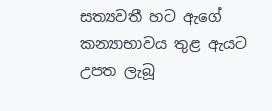සත්‍යවතී හට ඇගේ කන්‍යාභාවය තුළ ඇයට උපත ලැබූ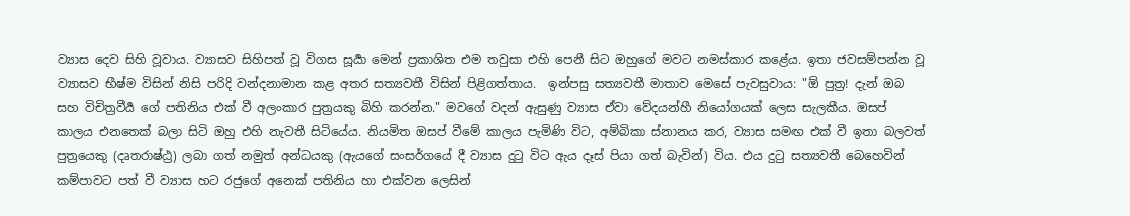ව්‍යාස දෙව සිහි වූවාය. ව්‍යාසව සිහිපත් වූ විගස සූර්‍යා මෙන් ප්‍රකාශිත එම තවුසා එහි පෙනී සිට ඔහුගේ මවට නමස්කාර කළේය. ඉතා ජවසම්පන්න වූ ව්‍යාසව භීෂ්ම විසින් නිසි පරිදි වන්දනාමාන කළ අතර සත්‍යවතී විසින් පිළිගත්තාය.  ඉන්පසු සත්‍යවතී මාතාව මෙසේ පැවසුවාය: "ඕ පුත්‍ර! දැන් ඔබ සහ විචිත්‍රවීර්‍ය ගේ පතිනිය එක් වී අලංකාර පුත්‍රයකු බිහි කරන්න." මවගේ වදන් ඇසුණු ව්‍යාස ඒවා වේදයන්හී නියෝගයක් ලෙස සැලකීය. ඔසප් කාලය එනතෙක් බලා සිටි ඔහු එහි නැවතී සිටියේය. නියමිත ඔසප් වීමේ කාලය පැමිණි විට, අම්බිකා ස්නානය කර, ව්‍යාස සමඟ එක් වී ඉතා බලවත් පුත්‍රයෙකු (දෘතරාෂ්ඨ්‍ර) ලබා ගත් නමුත් අන්ධයකු (ඇයගේ සංසර්ගයේ දී ව්‍යාස දුටු විට ඇය දෑස් පියා ගත් බැවින්) විය. එය දුටු සත්‍යවතී බෙහෙවින් කම්පාවට පත් වී ව්‍යාස හට රජුගේ අනෙක් පතිනිය හා එක්වන ලෙසින්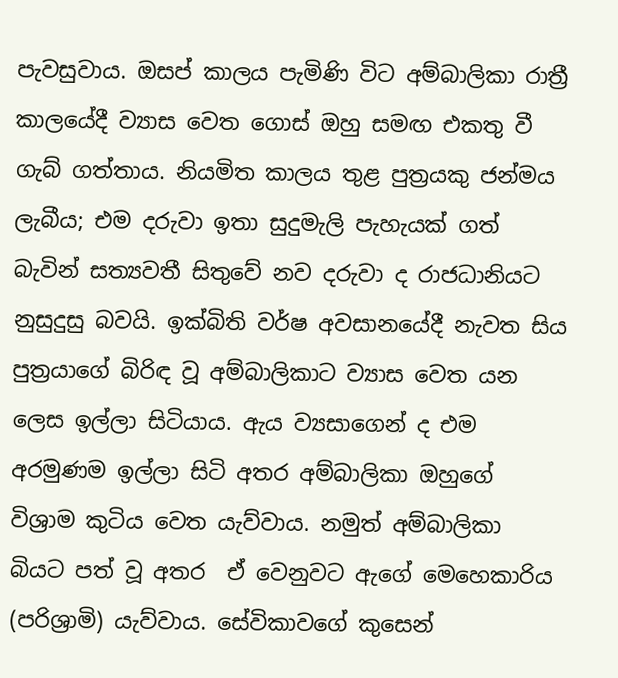පැවසුවාය. ඔසප් කාලය පැමිණි විට අම්බාලිකා රාත්‍රී කාලයේදී ව්‍යාස වෙත ගොස් ඔහු සමඟ එකතු වී ගැබ් ගත්තාය. නියමිත කාලය තුළ පුත්‍රයකු ජන්මය ලැබීය; එම දරුවා ඉතා සුදුමැලි පැහැයක් ගත් බැවින් සත්‍යවතී සිතුවේ නව දරුවා ද රාජධානියට නුසුදුසු බවයි. ඉක්බිති වර්ෂ අවසානයේදී නැවත සිය පුත්‍රයාගේ බිරිඳ වූ අම්බාලිකාට ව්‍යාස වෙත යන ලෙස ඉල්ලා සිටියාය. ඇය ව්‍යසාගෙන් ද එම අරමුණම ඉල්ලා සිටි අතර අම්බාලිකා ඔහුගේ විශ්‍රාම කුටිය වෙත යැව්වාය. නමුත් අම්බාලිකා බියට පත් වූ අතර  ඒ වෙනුවට ඇගේ මෙහෙකාරිය (පරිශ්‍රාමි) යැව්වාය. සේවිකාවගේ කුසෙන්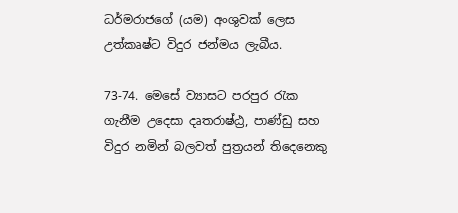ධර්මරාජගේ (යම) අංශුවක් ලෙස උත්කෘෂ්ට විදුර ජන්මය ලැබීය.

73-74. මෙසේ ව්‍යාසට පරපුර රැක ගැනීම උදෙසා දෘතරාෂ්ඨ්‍ර, පාණ්ඩු සහ විදුර නමින් බලවත් පුත්‍රයන් තිදෙනෙකු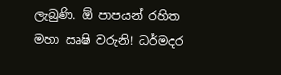ලැබුණි. ඕ පාපයන් රහිත මහා ඍෂි වරුනි! ධර්මදර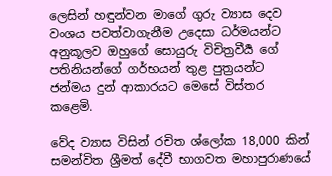ලෙසින් හඳුන්වන මාගේ ගුරු ව්‍යාස දෙව වංශය පවත්වාගැනීම උදෙසා ධර්මයන්ට අනුකූලව ඔහුගේ සොයුරු විචිත්‍රවීර්‍ය ගේ පතිනියන්ගේ ගර්භයන් තුළ පුත්‍රයන්ට ජන්මය දුන් ආකාරයට මෙසේ විස්තර කළෙමි.

වේද ව්‍යාස විසින් රචිත ශ්ලෝක 18,000 කින් සමන්විත ශ්‍රීමත් දේවී භාගවත මහාපුරාණයේ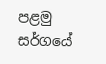පළමු සර්ගයේ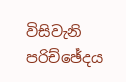විසිවැනි පරිච්ඡේදය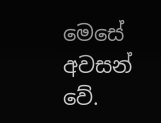මෙසේ අවසන් වේ.